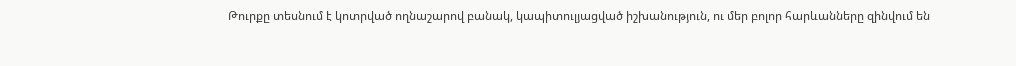Թուրքը տեսնում է կոտրված ողնաշարով բանակ, կապիտուլյացված իշխանություն, ու մեր բոլոր հարևանները զինվում են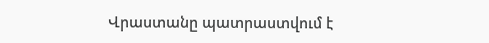Վրաստանը պատրաստվում է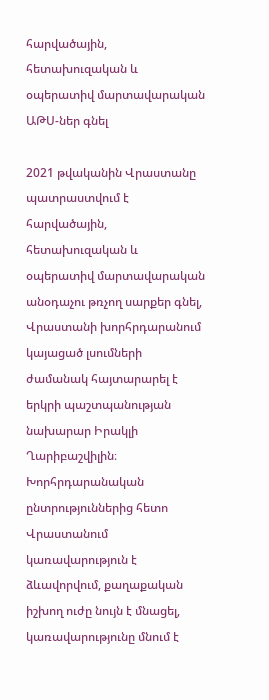հարվածային, հետախուզական և օպերատիվ մարտավարական ԱԹՍ-ներ գնել

2021 թվականին Վրաստանը պատրաստվում է հարվածային, հետախուզական և օպերատիվ մարտավարական անօդաչու թռչող սարքեր գնել, Վրաստանի խորհրդարանում կայացած լսումների ժամանակ հայտարարել է երկրի պաշտպանության նախարար Իրակլի Ղարիբաշվիլին։ Խորհրդարանական ընտրություններից հետո Վրաստանում կառավարություն է ձևավորվում, քաղաքական իշխող ուժը նույն է մնացել, կառավարությունը մնում է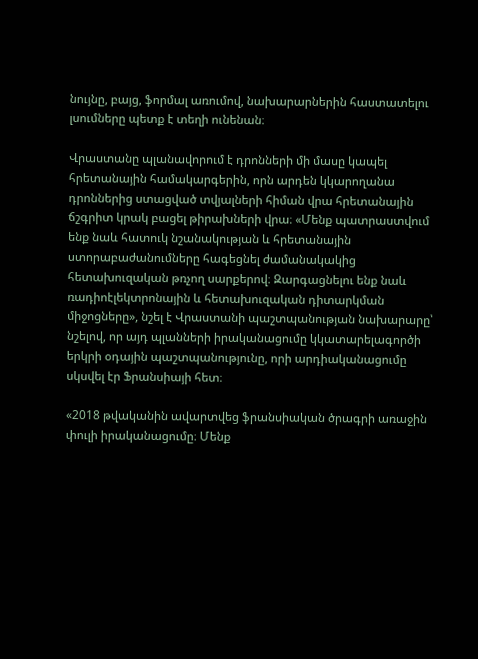նույնը, բայց, ֆորմալ առումով, նախարարներին հաստատելու լսումները պետք է տեղի ունենան։

Վրաստանը պլանավորում է դրոնների մի մասը կապել հրետանային համակարգերին, որն արդեն կկարողանա դրոններից ստացված տվյալների հիման վրա հրետանային ճշգրիտ կրակ բացել թիրախների վրա։ «Մենք պատրաստվում ենք նաև հատուկ նշանակության և հրետանային ստորաբաժանումները հագեցնել ժամանակակից հետախուզական թռչող սարքերով։ Զարգացնելու ենք նաև ռադիոէլեկտրոնային և հետախուզական դիտարկման միջոցները», նշել է Վրաստանի պաշտպանության նախարարը՝ նշելով, որ այդ պլանների իրականացումը կկատարելագործի երկրի օդային պաշտպանությունը, որի արդիականացումը սկսվել էր Ֆրանսիայի հետ։

«2018 թվականին ավարտվեց ֆրանսիական ծրագրի առաջին փուլի իրականացումը։ Մենք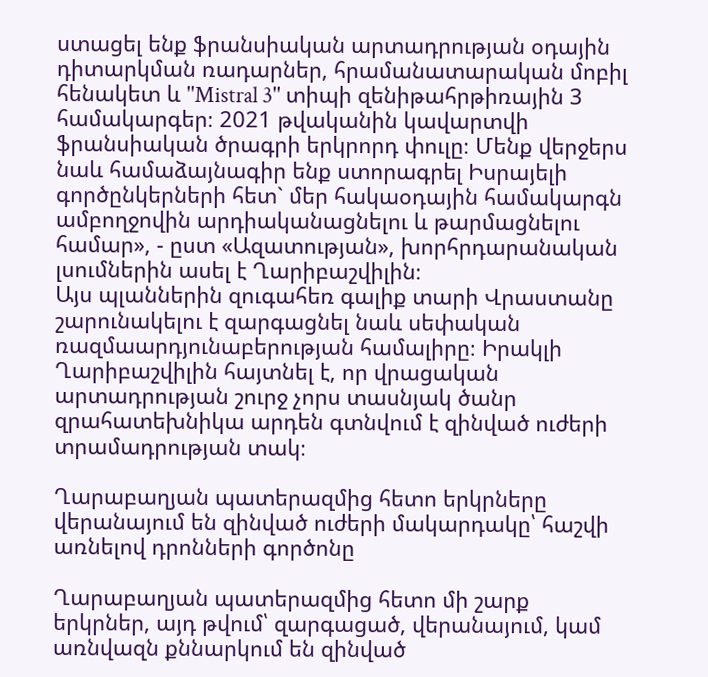ստացել ենք ֆրանսիական արտադրության օդային դիտարկման ռադարներ, հրամանատարական մոբիլ հենակետ և ''Mistral 3'' տիպի զենիթահրթիռային 3 համակարգեր։ 2021 թվականին կավարտվի ֆրանսիական ծրագրի երկրորդ փուլը։ Մենք վերջերս նաև համաձայնագիր ենք ստորագրել Իսրայելի գործընկերների հետ` մեր հակաօդային համակարգն ամբողջովին արդիականացնելու և թարմացնելու համար», - ըստ «Ազատության», խորհրդարանական լսումներին ասել է Ղարիբաշվիլին։
Այս պլաններին զուգահեռ գալիք տարի Վրաստանը շարունակելու է զարգացնել նաև սեփական ռազմաարդյունաբերության համալիրը։ Իրակլի Ղարիբաշվիլին հայտնել է, որ վրացական արտադրության շուրջ չորս տասնյակ ծանր զրահատեխնիկա արդեն գտնվում է զինված ուժերի տրամադրության տակ։

Ղարաբաղյան պատերազմից հետո երկրները վերանայում են զինված ուժերի մակարդակը՝ հաշվի առնելով դրոնների գործոնը

Ղարաբաղյան պատերազմից հետո մի շարք երկրներ, այդ թվում՝ զարգացած, վերանայում, կամ առնվազն քննարկում են զինված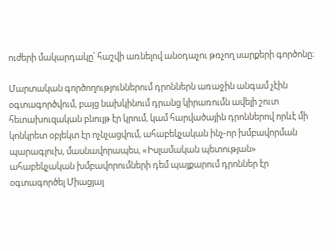ուժերի մակարդակը՝ հաշվի առնելով անօդաչու թռչող սարքերի գործոնը։

Մարտական գործողություններում դրոններն առաջին անգամ չէին օգտագործվում, բայց նախկինում դրանց կիրառումն ավելի շուտ հետախուզական բնույթ էր կրում, կամ հարվածային դրոններով որևէ մի կոնկրետ օբյեկտ էր ոչնչացվում, ահաբեկչական ինչ-որ խմբավորման պարագլուխ, մասնավորապես, «Իսլամական պետության» ահաբեկչական խմբավորումների դեմ պայքարում դրոններ էր օգտագործել Միացյալ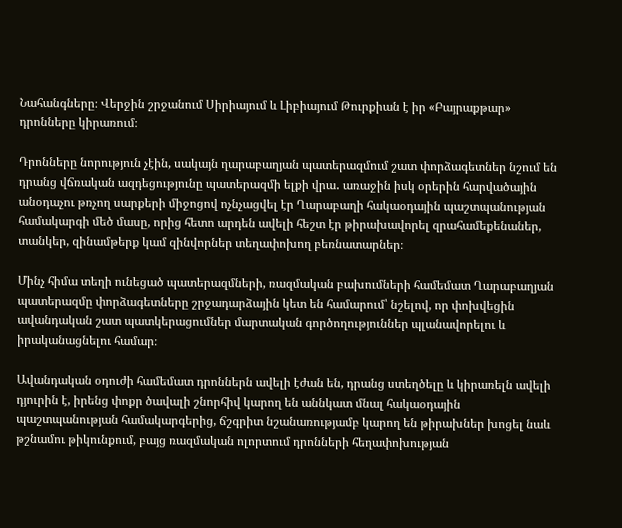Նահանգները։ Վերջին շրջանում Սիրիայում և Լիբիայում Թուրքիան է իր «Բայրաքթար» դրոնները կիրառում։

Դրոնները նորություն չէին, սակայն ղարաբաղյան պատերազմում շատ փորձագետներ նշում են դրանց վճռական ազդեցությունը պատերազմի ելքի վրա․ առաջին իսկ օրերին հարվածային անօդաչու թռչող սարքերի միջոցով ոչնչացվել էր Ղարաբաղի հակաօդային պաշտպանության համակարգի մեծ մասը, որից հետո արդեն ավելի հեշտ էր թիրախավորել զրահամեքենաներ, տանկեր, զինամթերք կամ զինվորներ տեղափոխող բեռնատարներ։

Մինչ հիմա տեղի ունեցած պատերազմների, ռազմական բախումների համեմատ Ղարաբաղյան պատերազմը փորձագետները շրջադարձային կետ են համարում՝ նշելով, որ փոխվեցին ավանդական շատ պատկերացումներ մարտական գործողություններ պլանավորելու և իրականացնելու համար։

Ավանդական օդուժի համեմատ դրոններն ավելի էժան են, դրանց ստեղծելը և կիրառելն ավելի դյուրին է, իրենց փոքր ծավալի շնորհիվ կարող են աննկատ մնալ հակաօդային պաշտպանության համակարգերից, ճշգրիտ նշանառությամբ կարող են թիրախներ խոցել նաև թշնամու թիկունքում, բայց ռազմական ոլորտում դրոնների հեղափոխության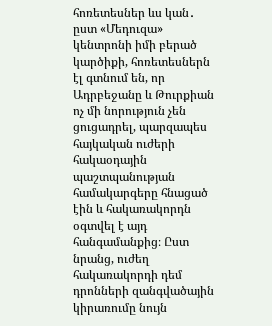հոռետեսներ ևս կան․ ըստ «Մեդուզա» կենտրոնի իմի բերած կարծիքի, հոռետեսներն էլ գտնում են, որ Ադրբեջանը և Թուրքիան ոչ մի նորություն չեն ցուցադրել, պարզապես հայկական ուժերի հակաօդային պաշտպանության համակարգերը հնացած էին և հակառակորդն օգտվել է այդ հանգամանքից։ Ըստ նրանց, ուժեղ հակառակորդի դեմ դրոնների զանգվածային կիրառումը նույն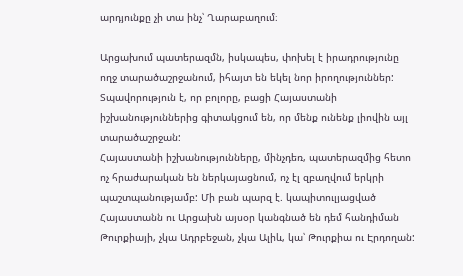արդյունքը չի տա ինչ՝ Ղարաբաղում։

Արցախում պատերազմն, իսկապես, փոխել է իրադրությունը ողջ տարածաշրջանում, իհայտ են եկել նոր իրողություններ: Տպավորություն է, որ բոլորը, բացի Հայաստանի իշխանություններից գիտակցում են, որ մենք ունենք լիովին այլ տարածաշրջան:
Հայաստանի իշխանությունները, մինչդեռ, պատերազմից հետո ոչ հրաժարական են ներկայացնում, ոչ էլ զբաղվում երկրի պաշտպանությամբ: Մի բան պարզ է. կապիտուլյացված Հայաստանն ու Արցախն այսօր կանգնած են դեմ հանդիման Թուրքիայի, չկա Ադրբեջան, չկա Ալիև, կա՝ Թուրքիա ու Էրդողան: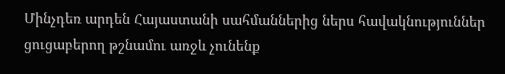Մինչդեռ արդեն Հայաստանի սահմաններից ներս հավակնություններ ցուցաբերող թշնամու առջև չունենք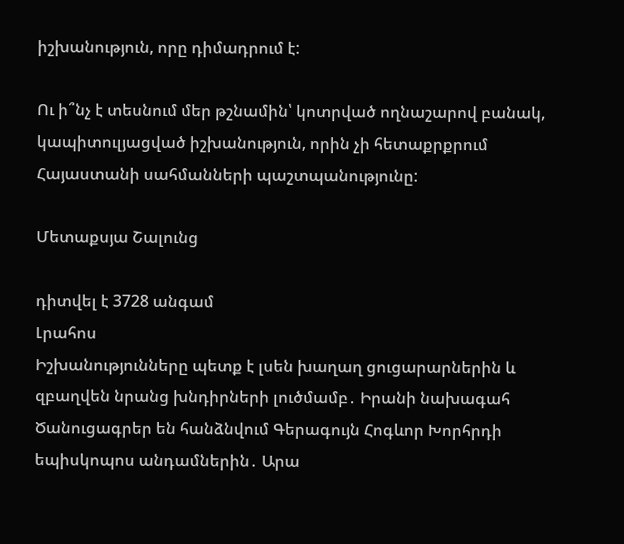իշխանություն, որը դիմադրում է:

Ու ի՞նչ է տեսնում մեր թշնամին՝ կոտրված ողնաշարով բանակ, կապիտուլյացված իշխանություն, որին չի հետաքրքրում Հայաստանի սահմանների պաշտպանությունը:

Մետաքսյա Շալունց

դիտվել է 3728 անգամ
Լրահոս
Իշխանությունները պետք է լսեն խաղաղ ցուցարարներին և զբաղվեն նրանց խնդիրների լուծմամբ․ Իրանի նախագահ Ծանուցագրեր են հանձնվում Գերագույն Հոգևոր Խորհրդի եպիսկոպոս անդամներին․ Արա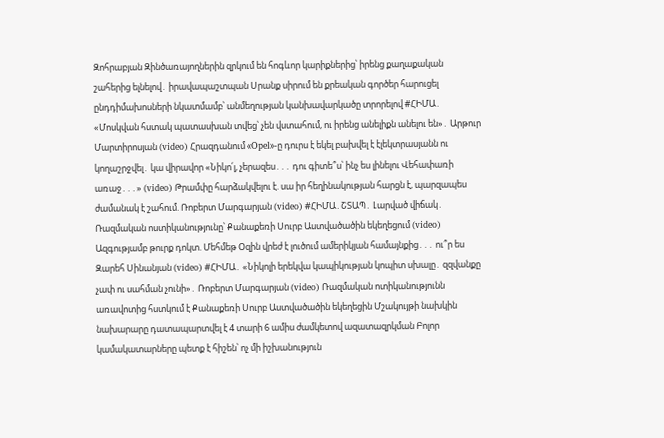Զոհրաբյան Զինծառայողներին զրկում են հոգևոր կարիքներից՝ իրենց քաղաքական շահերից ելնելով․ իրավապաշտպան Սրանք սիրում են քրեական գործեր հարուցել ընդդիմախոսների նկատմամբ՝ անմեղության կանխավարկածը տրորելով #ՀԻՄԱ․ «Մոսկվան հստակ պատասխան տվեց՝ չեն վստահում, ու իրենց անելիքն անելու են»․ Արթուր Մարտիրոսյան (video) Հրազդանում «Opel»-ը դուրս է եկել բախվել է էլեկտրասյանն ու կողաշրջվել․ կա վիրավոր «Նիկո՛լ, չերազես․․․ դու գիտե՞ս՝ ինչ ես լինելու Վեհափառի առաջ․․․» (video) Թրամփը հարձակվելու է. սա իր հեղինակության հարցն է, պարզապես ժամանակ է շահում. Ռոբերտ Մարգարյան (video) #ՀԻՄԱ․ՇՏԱՊ․ Լարված վիճակ․ Ռազմական ոստիկանությունը՝ Քանաքեռի Սուրբ Աստվածածին եկեղեցում (video) Ազգությամբ թուրք դոկտ. Մեհմեթ Օզին վրեժ է լուծում ամերիկյան համայնքից․․․ ու՞ր ես Զարեհ Սինանյան (video) #ՀԻՄԱ․ «Նիկոլի երեկվա կապիկության կոպիտ սխալը․ զզվանքը չափ ու սահման չունի»․ Ռոբերտ Մարգարյան (video) Ռազմական ոտիկանությունն առավոտից հստկում է Քանաքեռի Սուրբ Աստվածածին եկեղեցին Մշակույթի նախկին նախարարը դատապարտվել է 4 տարի 6 ամիս ժամկետով ազատազրկման Բոլոր կամակատարները պետք է հիշեն՝ ոչ մի իշխանություն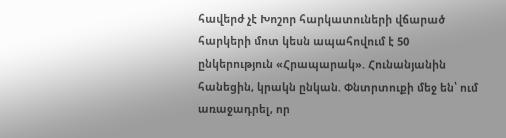հավերժ չէ Խոշոր հարկատուների վճարած հարկերի մոտ կեսն ապահովում է 50 ընկերություն «Հրապարակ». Հունանյանին հանեցին, կրակն ընկան. Փնտրտուքի մեջ են՝ ում առաջադրել, որ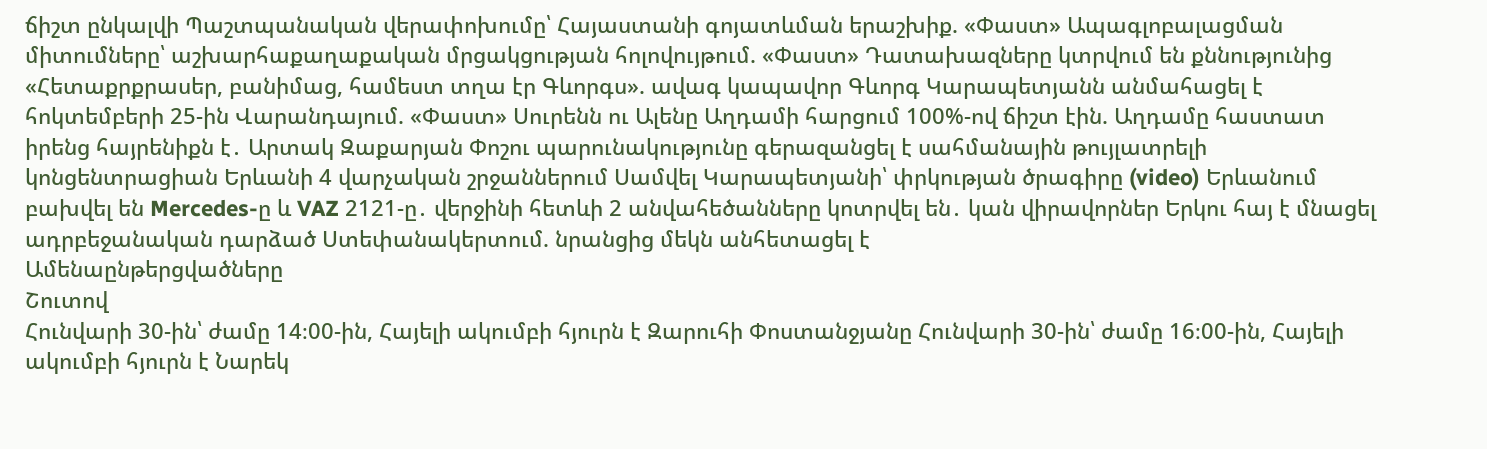ճիշտ ընկալվի Պաշտպանական վերափոխումը՝ Հայաստանի գոյատևման երաշխիք. «Փաստ» Ապագլոբալացման միտումները՝ աշխարհաքաղաքական մրցակցության հոլովույթում. «Փաստ» Դատախազները կտրվում են քննությունից «Հետաքրքրասեր, բանիմաց, համեստ տղա էր Գևորգս». ավագ կապավոր Գևորգ Կարապետյանն անմահացել է հոկտեմբերի 25-ին Վարանդայում. «Փաստ» Սուրենն ու Ալենը Աղդամի հարցում 100%-ով ճիշտ էին. Աղդամը հաստատ իրենց հայրենիքն է․ Արտակ Զաքարյան Փոշու պարունակությունը գերազանցել է սահմանային թույլատրելի կոնցենտրացիան Երևանի 4 վարչական շրջաններում Սամվել Կարապետյանի՝ փրկության ծրագիրը (video) Երևանում բախվել են Mercedes-ը և VAZ 2121-ը․ վերջինի հետևի 2 անվահեծանները կոտրվել են․ կան վիրավորներ Երկու հայ է մնացել ադրբեջանական դարձած Ստեփանակերտում. նրանցից մեկն անհետացել է
Ամենաընթերցվածները
Շուտով
Հունվարի 30-ին՝ ժամը 14։00-ին, Հայելի ակումբի հյուրն է Զարուհի Փոստանջյանը Հունվարի 30-ին՝ ժամը 16։00-ին, Հայելի ակումբի հյուրն է Նարեկ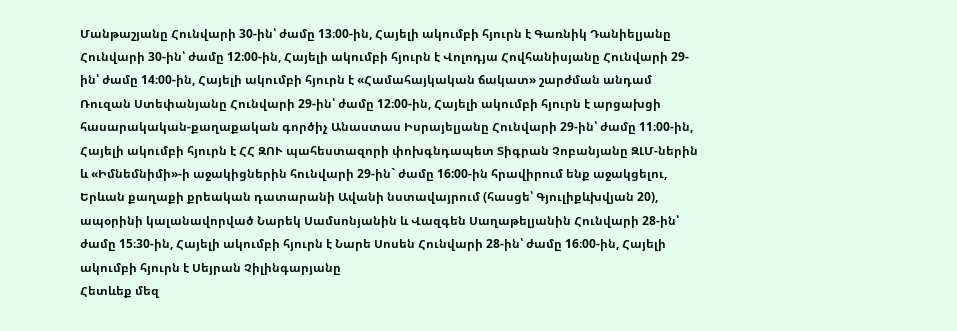Մանթաշյանը Հունվարի 30-ին՝ ժամը 13։00-ին, Հայելի ակումբի հյուրն է Գառնիկ Դանիելյանը Հունվարի 30-ին՝ ժամը 12։00-ին, Հայելի ակումբի հյուրն է Վոլոդյա Հովհանիսյանը Հունվարի 29-ին՝ ժամը 14։00-ին, Հայելի ակումբի հյուրն է «Համահայկական ճակատ» շարժման անդամ Ռուզան Ստեփանյանը Հունվարի 29-ին՝ ժամը 12։00-ին, Հայելի ակումբի հյուրն է արցախցի հասարակական-քաղաքական գործիչ Անաստաս Իսրայելյանը Հունվարի 29-ին՝ ժամը 11։00-ին, Հայելի ակումբի հյուրն է ՀՀ ԶՈՒ պահեստազորի փոխգնդապետ Տիգրան Չոբանյանը ԶԼՄ-ներին և «Իմնեմնիմի»-ի աջակիցներին հունվարի 29-ին` ժամը 16:00-ին հրավիրում ենք աջակցելու, Երևան քաղաքի քրեական դատարանի Ավանի նստավայրում (հասցե՝ Գյուլիքևխվյան 20), ապօրինի կալանավորված Նարեկ Սամսոնյանին և Վազգեն Սաղաթելյանին Հունվարի 28-ին՝ ժամը 15։30-ին, Հայելի ակումբի հյուրն է Նարե Սոսեն Հունվարի 28-ին՝ ժամը 16։00-ին, Հայելի ակումբի հյուրն է Սեյրան Չիլինգարյանը
Հետևեք մեզ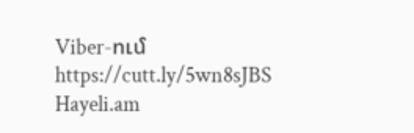Viber-ում https://cutt.ly/5wn8sJBS
Hayeli.am